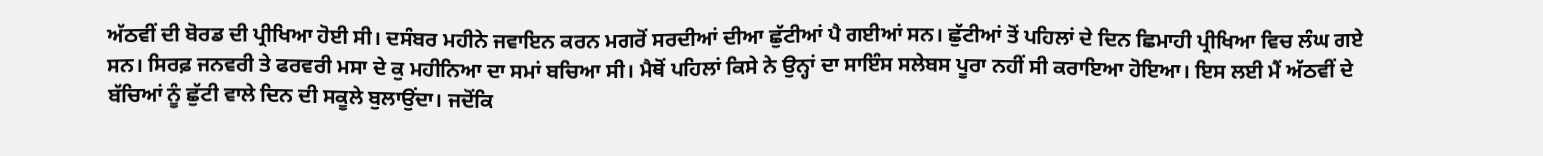ਅੱਠਵੀਂ ਦੀ ਬੋਰਡ ਦੀ ਪ੍ਰੀਖਿਆ ਹੋਈ ਸੀ। ਦਸੰਬਰ ਮਹੀਨੇ ਜਵਾਇਨ ਕਰਨ ਮਗਰੋਂ ਸਰਦੀਆਂ ਦੀਆ ਛੁੱਟੀਆਂ ਪੈ ਗਈਆਂ ਸਨ। ਛੁੱਟੀਆਂ ਤੋਂ ਪਹਿਲਾਂ ਦੇ ਦਿਨ ਛਿਮਾਹੀ ਪ੍ਰੀਖਿਆ ਵਿਚ ਲੰਘ ਗਏ ਸਨ। ਸਿਰਫ਼ ਜਨਵਰੀ ਤੇ ਫਰਵਰੀ ਮਸਾ ਦੇ ਕੁ ਮਹੀਨਿਆ ਦਾ ਸਮਾਂ ਬਚਿਆ ਸੀ। ਮੈਥੋਂ ਪਹਿਲਾਂ ਕਿਸੇ ਨੇ ਉਨ੍ਹਾਂ ਦਾ ਸਾਇੰਸ ਸਲੇਬਸ ਪੂਰਾ ਨਹੀਂ ਸੀ ਕਰਾਇਆ ਹੋਇਆ। ਇਸ ਲਈ ਮੈਂ ਅੱਠਵੀਂ ਦੇ ਬੱਚਿਆਂ ਨੂੰ ਛੁੱਟੀ ਵਾਲੇ ਦਿਨ ਦੀ ਸਕੂਲੇ ਬੁਲਾਉਂਦਾ। ਜਦੋਂਕਿ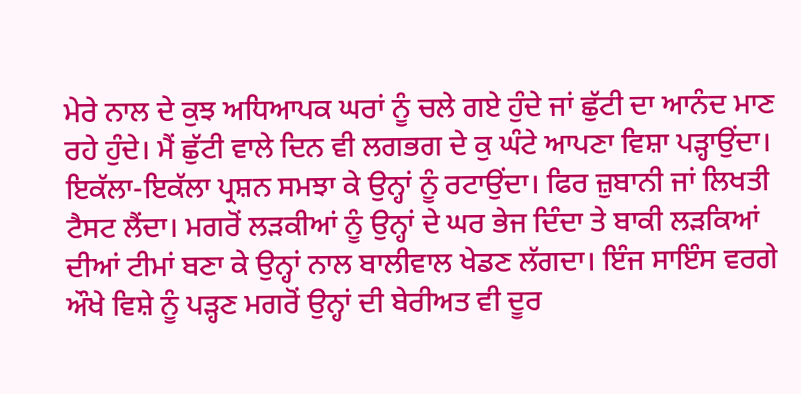ਮੇਰੇ ਨਾਲ ਦੇ ਕੁਝ ਅਧਿਆਪਕ ਘਰਾਂ ਨੂੰ ਚਲੇ ਗਏ ਹੁੰਦੇ ਜਾਂ ਛੁੱਟੀ ਦਾ ਆਨੰਦ ਮਾਣ ਰਹੇ ਹੁੰਦੇ। ਮੈਂ ਛੁੱਟੀ ਵਾਲੇ ਦਿਨ ਵੀ ਲਗਭਗ ਦੇ ਕੁ ਘੰਟੇ ਆਪਣਾ ਵਿਸ਼ਾ ਪੜ੍ਹਾਉਂਦਾ। ਇਕੱਲਾ-ਇਕੱਲਾ ਪ੍ਰਸ਼ਨ ਸਮਝਾ ਕੇ ਉਨ੍ਹਾਂ ਨੂੰ ਰਟਾਉਂਦਾ। ਫਿਰ ਜ਼ੁਬਾਨੀ ਜਾਂ ਲਿਖਤੀ ਟੈਸਟ ਲੈਂਦਾ। ਮਗਰੋਂ ਲੜਕੀਆਂ ਨੂੰ ਉਨ੍ਹਾਂ ਦੇ ਘਰ ਭੇਜ ਦਿੰਦਾ ਤੇ ਬਾਕੀ ਲੜਕਿਆਂ ਦੀਆਂ ਟੀਮਾਂ ਬਣਾ ਕੇ ਉਨ੍ਹਾਂ ਨਾਲ ਬਾਲੀਵਾਲ ਖੇਡਣ ਲੱਗਦਾ। ਇੰਜ ਸਾਇੰਸ ਵਰਗੇ ਔਖੇ ਵਿਸ਼ੇ ਨੂੰ ਪੜ੍ਹਣ ਮਗਰੋਂ ਉਨ੍ਹਾਂ ਦੀ ਬੇਰੀਅਤ ਵੀ ਦੂਰ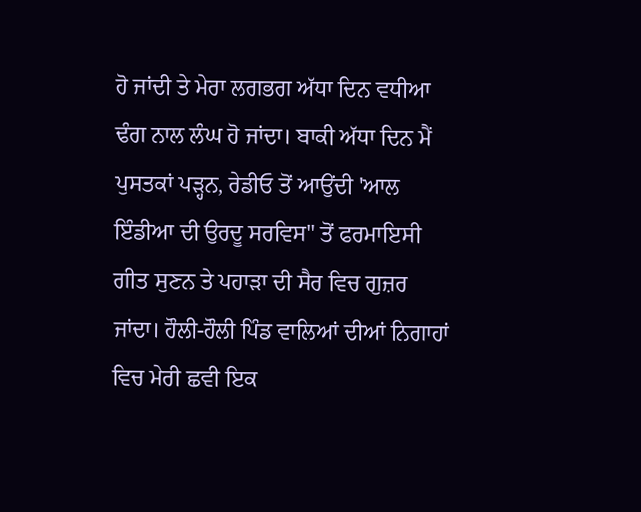ਹੋ ਜਾਂਦੀ ਤੇ ਮੇਰਾ ਲਗਭਗ ਅੱਧਾ ਦਿਨ ਵਧੀਆ ਢੰਗ ਨਾਲ ਲੰਘ ਹੋ ਜਾਂਦਾ। ਬਾਕੀ ਅੱਧਾ ਦਿਨ ਮੈਂ ਪੁਸਤਕਾਂ ਪੜ੍ਹਨ, ਰੇਡੀਓ ਤੋਂ ਆਉਂਦੀ 'ਆਲ ਇੰਡੀਆ ਦੀ ਉਰਦੂ ਸਰਵਿਸ" ਤੋਂ ਫਰਮਾਇਸੀ ਗੀਤ ਸੁਣਨ ਤੇ ਪਹਾੜਾ ਦੀ ਸੈਰ ਵਿਚ ਗੁਜ਼ਰ ਜਾਂਦਾ। ਹੌਲੀ-ਹੌਲੀ ਪਿੰਡ ਵਾਲਿਆਂ ਦੀਆਂ ਨਿਗਾਹਾਂ ਵਿਚ ਮੇਰੀ ਛਵੀ ਇਕ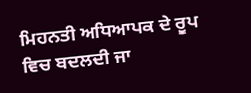ਮਿਹਨਤੀ ਅਧਿਆਪਕ ਦੇ ਰੂਪ ਵਿਚ ਬਦਲਦੀ ਜਾ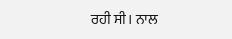ਰਹੀ ਸੀ। ਨਾਲ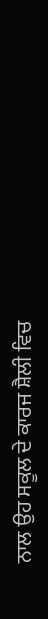ਨਾਲ ਉਹ ਸਕੂਲ ਦੇ ਕਾਰਜ ਸ਼ੈਲੀ ਵਿਚ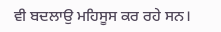ਵੀ ਬਦਲਾਉ ਮਹਿਸੂਸ ਕਰ ਰਹੇ ਸਨ।